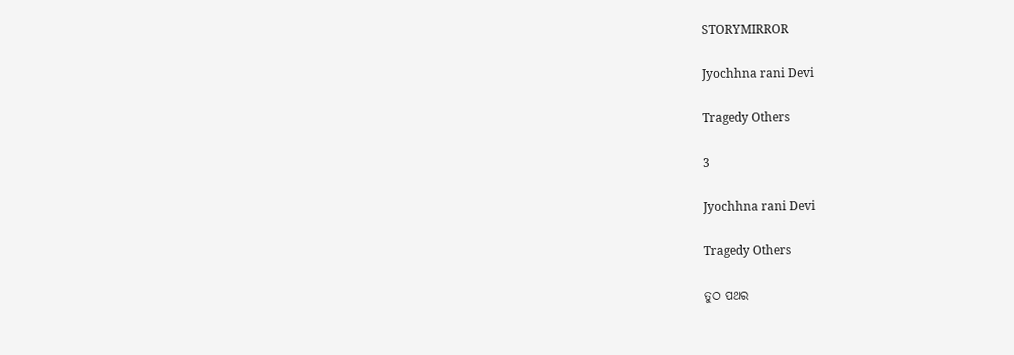STORYMIRROR

Jyochhna rani Devi

Tragedy Others

3

Jyochhna rani Devi

Tragedy Others

ତୁଠ ପଥର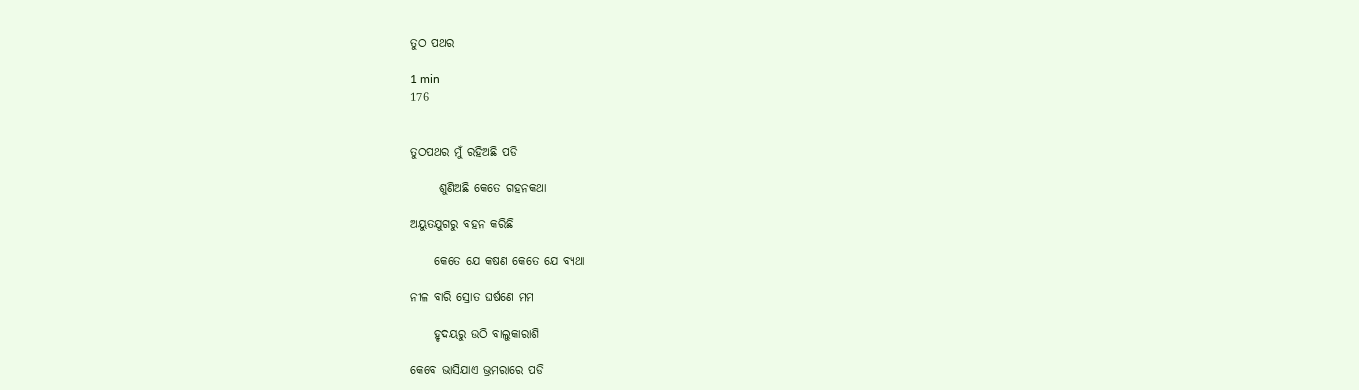ତୁଠ ପଥର

1 min
176


ତୁଠପଥର ମୁଁ ରହିଅଛି ପଡି

      ଶୁଣିଅଛି କେତେ ଗହନକଥା

ଅୟୁତଯୁଗରୁ ବହନ କରିଛି

     କେତେ ଯେ କଷଣ କେତେ ଯେ ବ୍ୟଥା

ନୀଳ ବାରି ସ୍ରୋତ ଘର୍ଷଣେ ମମ

     ହୃଦୟରୁ ଉଠି ବାଲୁକାରାଶି

କେବେ ଭାସିଯାଏ ଭ୍ରମରାରେ ପଡି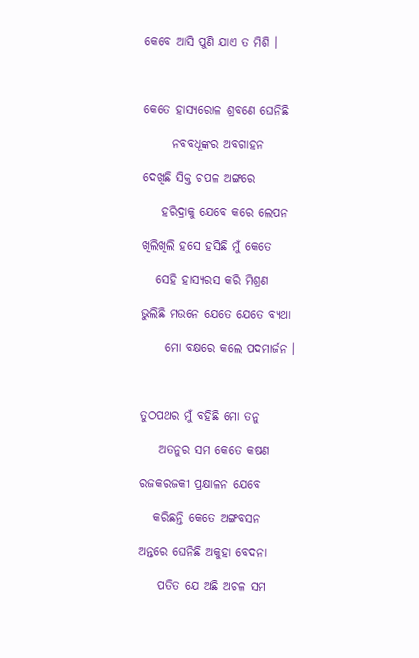କେବେ ଆସି ପୁଣି ଯାଏ ତ ମିଶି ।



କେତେ ହାସ୍ୟରୋଳ ଶ୍ରବଣେ ଘେନିଛି

      ନବବଧୂଙ୍କର ଅବଗାହନ

ଦେଖିଛି ସିକ୍ତ ଚପଳ ଅଙ୍ଗରେ

    ହରିଦ୍ରାକୁ ଯେବେ କରେ ଲେପନ

ଖିଲିଖିଲି ହସେ ହସିଛି ମୁଁ କେତେ

   ସେହି ହାସ୍ୟରସ କରି ମିଶ୍ରଣ

ଭୁଲିଛି ମଉନେ ଯେତେ ଯେତେ ବ୍ୟଥା

     ମୋ ବକ୍ଷରେ କଲେ ପଦମାର୍ଜନ ।



ତୁଠପଥର ମୁଁ ବହିଛି ମୋ ତନୁ

    ଅତନୁର ସମ କେତେ କଷଣ

ରଜକରଜକୀ ପ୍ରକ୍ଷାଳନ ଯେବେ

   କରିଛନ୍ତି କେତେ ଅଙ୍ଗବସନ

ଅନ୍ତରେ ଘେନିଛି ଅକୁହା ବେଦନା

    ପତିତ ଯେ ଅଛି ଅଚଳ ସମ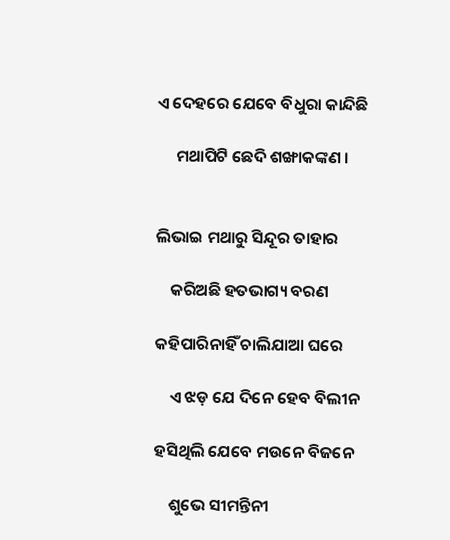ଏ ଦେହରେ ଯେବେ ବିଧୁରା କାନ୍ଦିଛି

     ମଥାପିଟି ଛେଦି ଶଙ୍ଖାକଙ୍କଣ ।


ଲିଭାଇ ମଥାରୁ ସିନ୍ଦୂର ତାହାର

    କରିଅଛି ହତଭାଗ୍ୟ ବରଣ

କହିପାରିନାହିଁ ଚାଲିଯାଆ ଘରେ

    ଏ ଝଡ଼ ଯେ ଦିନେ ହେବ ବିଲୀନ

ହସିଥିଲି ଯେବେ ମଉନେ ବିଜନେ

    ଶୁଭେ ସୀମନ୍ତିନୀ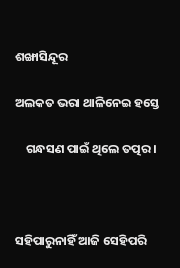ଶଙ୍ଖାସିନ୍ଦୂର

ଅଲକତ ଭରା ଥାଳିନେଇ ହସ୍ତେ

    ଗନ୍ଧସଣ ପାଇଁ ଥିଲେ ତତ୍ପର ।



ସହିପାରୁନାହିଁ ଆଜି ସେହିପରି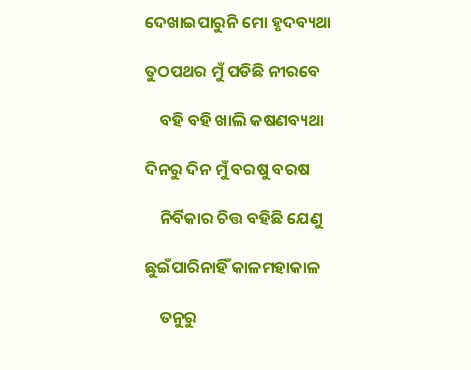ଦେଖାଇପାରୁନି ମୋ ହୃଦବ୍ୟଥା

ତୁଠପଥର ମୁଁ ପଡିଛି ନୀରବେ

    ବହି ବହି ଖାଲି କଷଣବ୍ୟଥା

ଦିନରୁ ଦିନ ମୁଁ ବରଷୁ ବରଷ

    ନିର୍ବିକାର ଚିତ୍ତ ବହିଛି ଯେଣୁ

ଛୁଇଁପାରିନାହିଁ କାଳମହାକାଳ

    ତନୁରୁ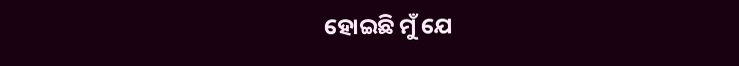ହୋଇଛି ମୁଁ ଯେ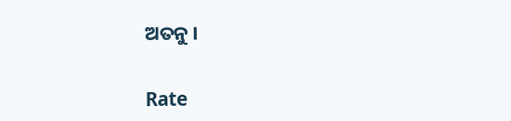ଅତନୁ ।


Rate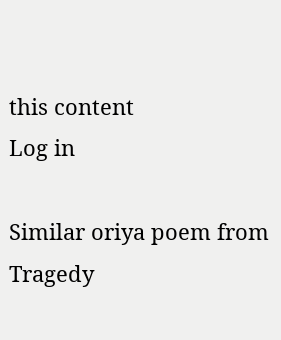this content
Log in

Similar oriya poem from Tragedy